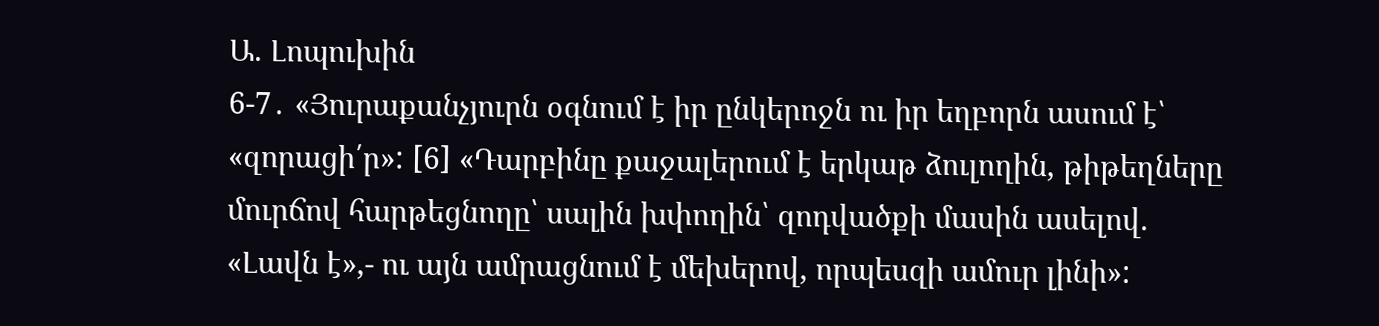Ա. Լոպուխին
6-7․ «Յուրաքանչյուրն օգնում է իր ընկերոջն ու իր եղբորն ասում է՝ «զորացի՛ր»: [6] «Դարբինը քաջալերում է երկաթ ձուլողին, թիթեղները մուրճով հարթեցնողը՝ սալին խփողին՝ զոդվածքի մասին ասելով. «Լավն է»,- ու այն ամրացնում է մեխերով, որպեսզի ամուր լինի»: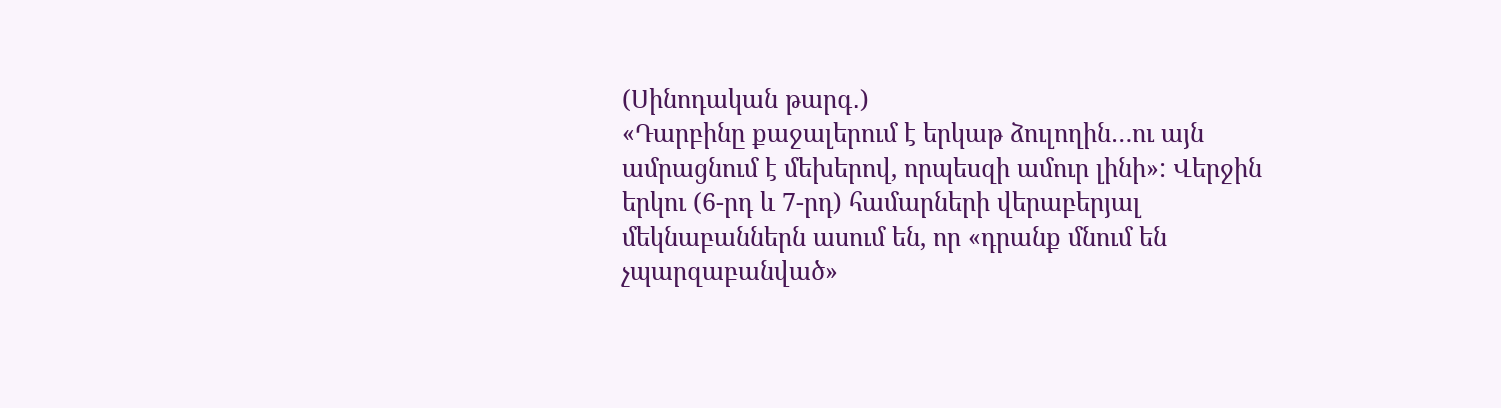(Սինոդական թարգ․)
«Դարբինը քաջալերում է երկաթ ձուլողին…ու այն ամրացնում է մեխերով, որպեսզի ամուր լինի»: Վերջին երկու (6-րդ և 7-րդ) համարների վերաբերյալ մեկնաբաններն ասում են, որ «դրանք մնում են չպարզաբանված»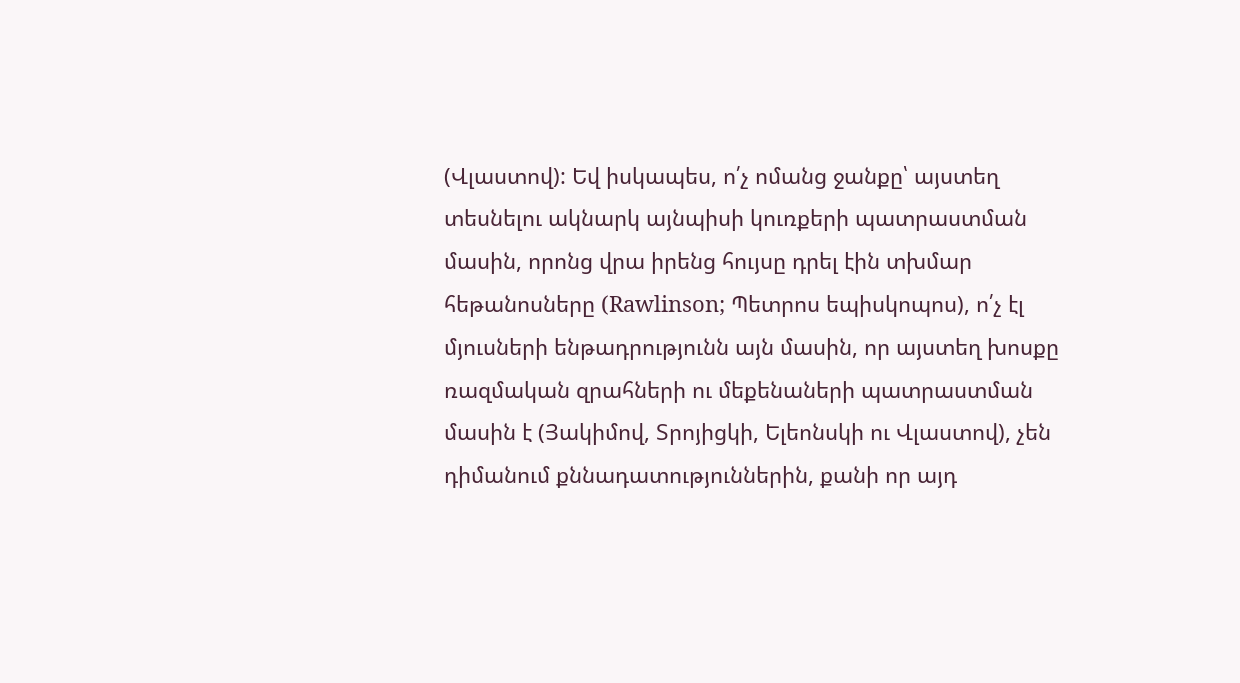(Վլաստով): Եվ իսկապես, ո՛չ ոմանց ջանքը՝ այստեղ տեսնելու ակնարկ այնպիսի կուռքերի պատրաստման մասին, որոնց վրա իրենց հույսը դրել էին տխմար հեթանոսները (Rawlinson; Պետրոս եպիսկոպոս), ո՛չ էլ մյուսների ենթադրությունն այն մասին, որ այստեղ խոսքը ռազմական զրահների ու մեքենաների պատրաստման մասին է (Յակիմով, Տրոյիցկի, Ելեոնսկի ու Վլաստով), չեն դիմանում քննադատություններին, քանի որ այդ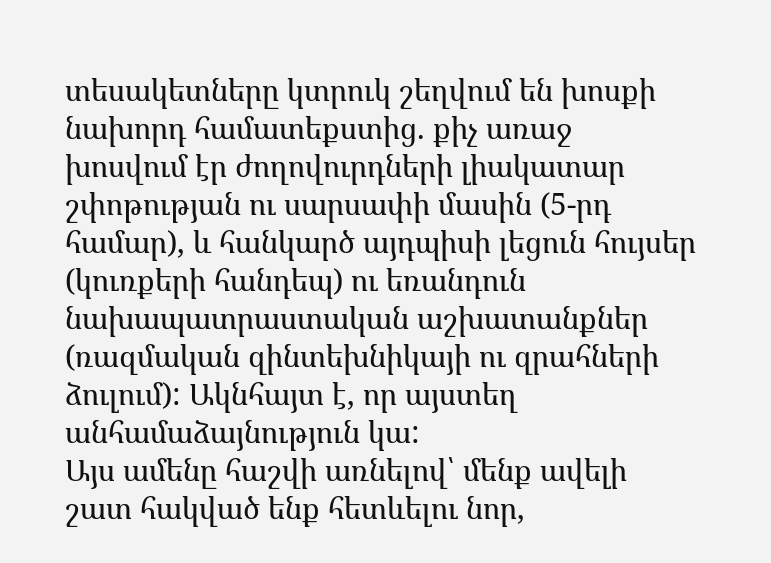տեսակետները կտրուկ շեղվում են խոսքի նախորդ համատեքստից. քիչ առաջ խոսվում էր ժողովուրդների լիակատար շփոթության ու սարսափի մասին (5-րդ համար), և հանկարծ այդպիսի լեցուն հույսեր (կուռքերի հանդեպ) ու եռանդուն նախապատրաստական աշխատանքներ (ռազմական զինտեխնիկայի ու զրահների ձուլում): Ակնհայտ է, որ այստեղ անհամաձայնություն կա:
Այս ամենը հաշվի առնելով՝ մենք ավելի շատ հակված ենք հետևելու նոր,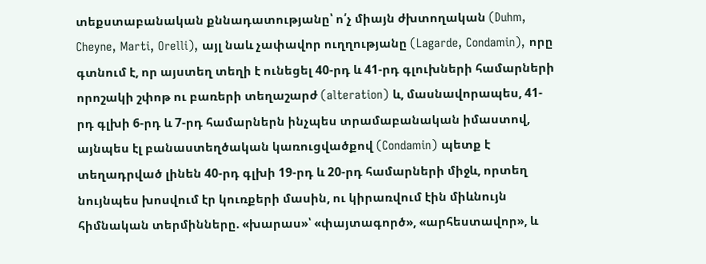տեքստաբանական քննադատությանը՝ ո՛չ միայն ժխտողական (Duhm, Cheyne, Marti, Orelli), այլ նաև չափավոր ուղղությանը (Lagarde, Condamin), որը գտնում է, որ այստեղ տեղի է ունեցել 40-րդ և 41-րդ գլուխների համարների որոշակի շփոթ ու բառերի տեղաշարժ (alteration) և, մասնավորապես, 41-րդ գլխի 6-րդ և 7-րդ համարներն ինչպես տրամաբանական իմաստով, այնպես էլ բանաստեղծական կառուցվածքով (Condamin) պետք է տեղադրված լինեն 40-րդ գլխի 19-րդ և 20-րդ համարների միջև, որտեղ նույնպես խոսվում էր կուռքերի մասին, ու կիրառվում էին միևնույն հիմնական տերմինները. «խարաս»՝ «փայտագործ», «արհեստավոր», և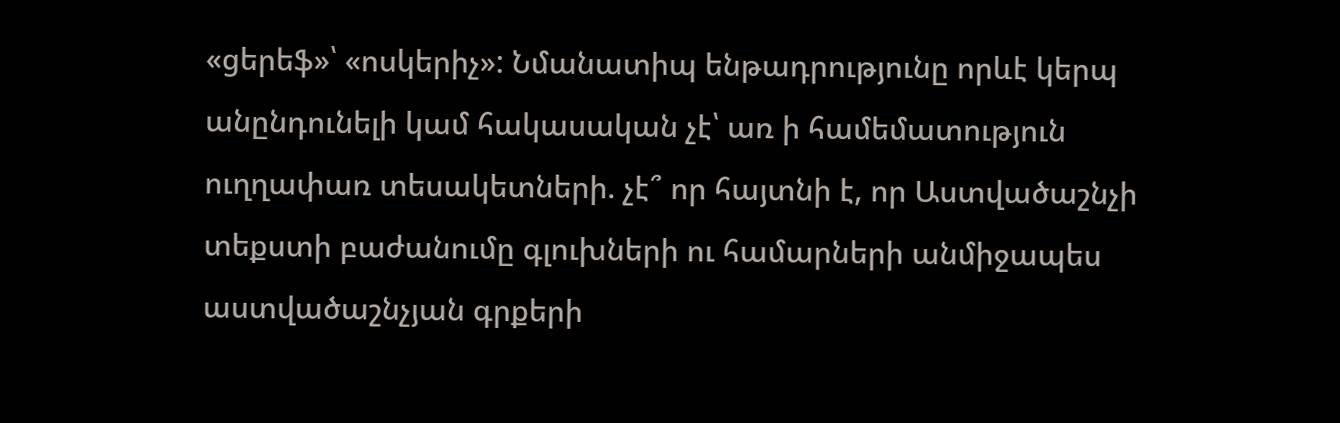«ցերեֆ»՝ «ոսկերիչ»: Նմանատիպ ենթադրությունը որևէ կերպ անընդունելի կամ հակասական չէ՝ առ ի համեմատություն ուղղափառ տեսակետների. չէ՞ որ հայտնի է, որ Աստվածաշնչի տեքստի բաժանումը գլուխների ու համարների անմիջապես աստվածաշնչյան գրքերի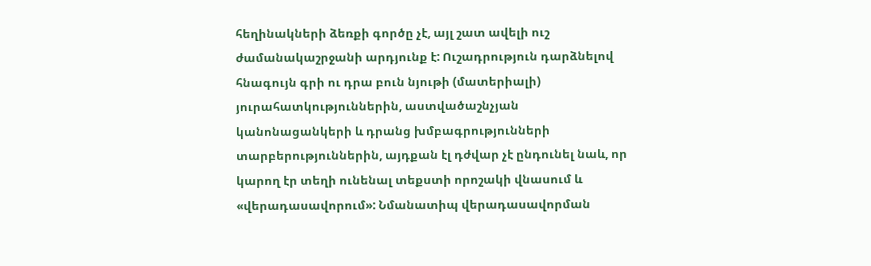հեղինակների ձեռքի գործը չէ, այլ շատ ավելի ուշ ժամանակաշրջանի արդյունք է: Ուշադրություն դարձնելով հնագույն գրի ու դրա բուն նյութի (մատերիալի) յուրահատկություններին, աստվածաշնչյան կանոնացանկերի և դրանց խմբագրությունների տարբերություններին, այդքան էլ դժվար չէ ընդունել նաև, որ կարող էր տեղի ունենալ տեքստի որոշակի վնասում և «վերադասավորում»: Նմանատիպ վերադասավորման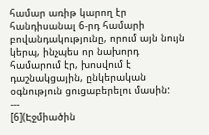համար առիթ կարող էր հանդիսանալ 6-րդ համարի բովանդակությունը, որում այն նույն կերպ, ինչպես որ նախորդ համարում էր, խոսվում է դաշնակցային, ընկերական օգնություն ցուցաբերելու մասին:
---
[6](Էջմիածին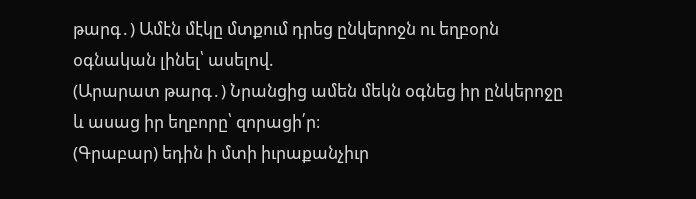թարգ․) Ամէն մէկը մտքում դրեց ընկերոջն ու եղբօրն օգնական լինել՝ ասելով.
(Արարատ թարգ․) Նրանցից ամեն մեկն օգնեց իր ընկերոջը և ասաց իր եղբորը՝ զորացի՛ր։
(Գրաբար) եդին ի մտի իւրաքանչիւր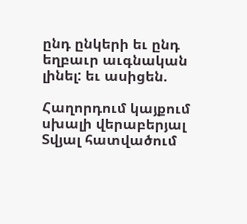ընդ ընկերի եւ ընդ եղբաւր աւգնական լինել: եւ ասիցեն.

Հաղորդում կայքում սխալի վերաբերյալ
Տվյալ հատվածում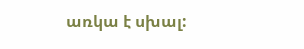առկա է սխալ: